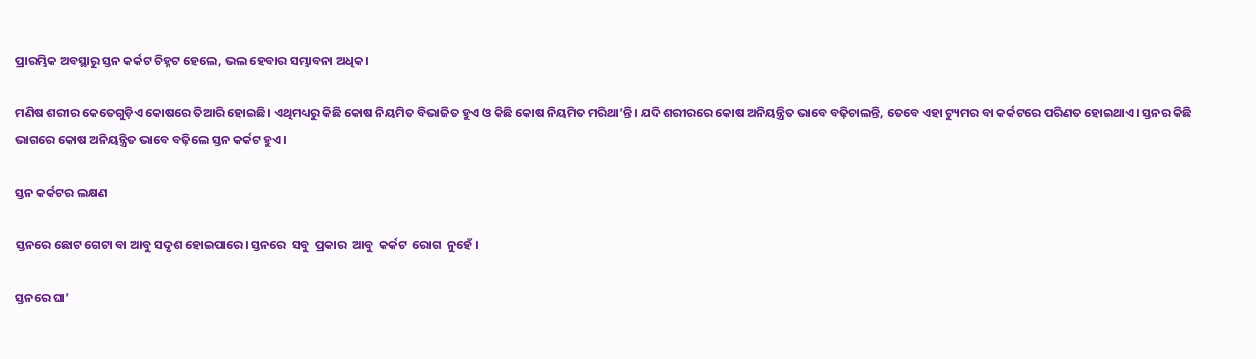ପ୍ରାରମ୍ଭିକ ଅବସ୍ଥାରୁ ସ୍ତନ କର୍କଟ ଚିହ୍ନଟ ହେଲେ, ଭଲ ହେବାର ସମ୍ଭାବନା ଅଧିକ।

ମଣିଷ ଶରୀର କେତେଗୁଡ଼ିଏ କୋଷରେ ତିଆରି ହୋଇଛି। ଏଥିମଧ୍ୟରୁ କିଛି କୋଷ ନିୟମିତ ବିଭାଜିତ ହୁଏ ଓ କିଛି କୋଷ ନିୟମିତ ମରିଥା’ନ୍ତି। ଯଦି ଶରୀରରେ କୋଷ ଅନିୟନ୍ତ୍ରିତ ଭାବେ ବଢ଼ିଚାଲନ୍ତି, ତେବେ ଏହା ଟ୍ୟୁମର ବା କର୍କଟରେ ପରିଣତ ହୋଇଥାଏ। ସ୍ତନର କିଛି ଭାଗରେ କୋଷ ଅନିୟନ୍ତ୍ରିତ ଭାବେ ବଢ଼ିଲେ ସ୍ତନ କର୍କଟ ହୁଏ।

ସ୍ତନ କର୍କଟର ଲକ୍ଷଣ

ସ୍ତନରେ ଛୋଟ ଗେଟା ବା ଆବୁ ସଦୃଶ ହୋଇପାରେ। ସ୍ତନରେ  ସବୁ  ପ୍ରକାର  ଆବୁ  କର୍କଟ  ରୋଗ  ନୁହେଁ ।

ସ୍ତନରେ ଘା’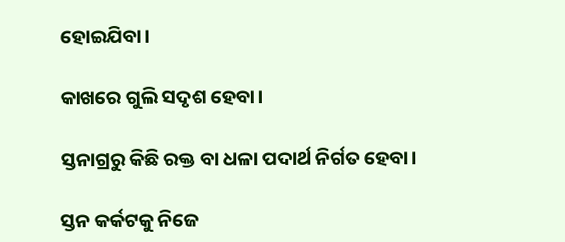ହୋଇଯିବା।

କାଖରେ ଗୁଲି ସଦୃଶ ହେବା।

ସ୍ତନାଗ୍ରରୁ କିଛି ରକ୍ତ ବା ଧଳା ପଦାର୍ଥ ନିର୍ଗତ ହେବା।

ସ୍ତନ କର୍କଟକୁ ନିଜେ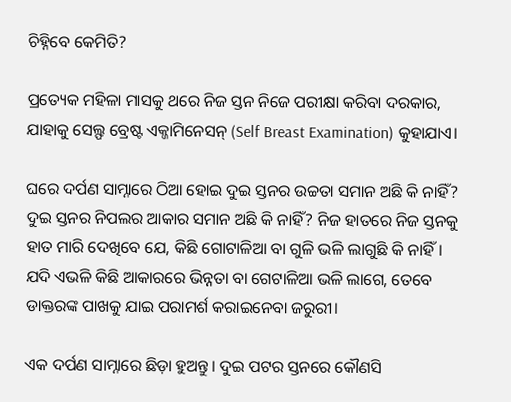ଚିହ୍ନିବେ କେମିତି?

ପ୍ରତ୍ୟେକ ମହିଳା ମାସକୁ ଥରେ ନିଜ ସ୍ତନ ନିଜେ ପରୀକ୍ଷା କରିବା ଦରକାର, ଯାହାକୁ ସେଲ୍ଫ ବ୍ରେଷ୍ଟ ଏକ୍ଜାମିନେସନ୍‌ (Self Breast Examination) କୁହାଯାଏ।

ଘରେ ଦର୍ପଣ ସାମ୍ନାରେ ଠିଆ ହୋଇ ଦୁଇ ସ୍ତନର ଉଚ୍ଚତା ସମାନ ଅଛି କି ନାହିଁ? ଦୁଇ ସ୍ତନର ନିପଲର ଆକାର ସମାନ ଅଛି କି ନାହିଁ? ନିଜ ହାତରେ ନିଜ ସ୍ତନକୁ ହାତ ମାରି ଦେଖିବେ ଯେ, କିଛି ଗୋଟାଳିଆ ବା ଗୁଳି ଭଳି ଲାଗୁଛି କି ନାହିଁ। ଯଦି ଏଭଳି କିଛି ଆକାରରେ ଭିନ୍ନତା ବା ଗେଟାଳିଆ ଭଳି ଲାଗେ, ତେବେ ଡାକ୍ତରଙ୍କ ପାଖକୁ ଯାଇ ପରାମର୍ଶ କରାଇନେବା ଜରୁରୀ।

ଏକ ଦର୍ପଣ ସାମ୍ନାରେ ଛିଡ଼ା ହୁଅନ୍ତୁ। ଦୁଇ ପଟର ସ୍ତନରେ କୌଣସି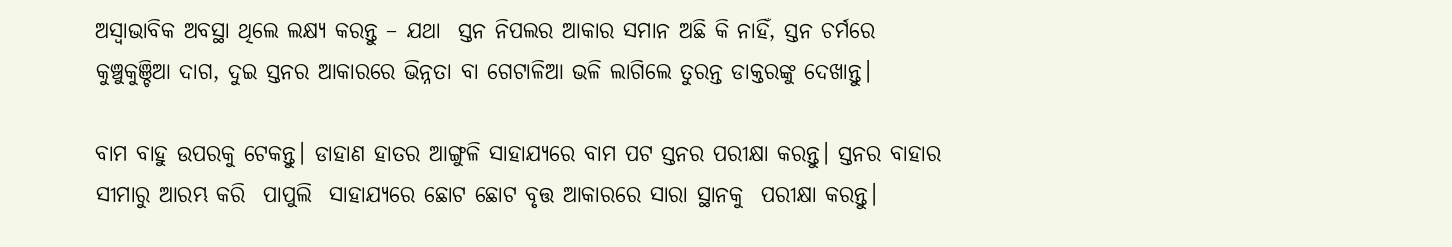ଅସ୍ଵାଭାବିକ ଅବସ୍ଥା ଥିଲେ ଲକ୍ଷ୍ୟ କରନ୍ତୁ – ଯଥା  ସ୍ତନ ନିପଲର ଆକାର ସମାନ ଅଛି କି ନାହିଁ, ସ୍ତନ ଚର୍ମରେ କୁଞ୍ଚୁକୁଞ୍ଚିଆ ଦାଗ, ଦୁଇ ସ୍ତନର ଆକାରରେ ଭିନ୍ନତା ବା ଗେଟାଳିଆ ଭଳି ଲାଗିଲେ ତୁରନ୍ତ ଡାକ୍ତରଙ୍କୁ ଦେଖାନ୍ତୁ।

ବାମ ବାହୁ ଉପରକୁ ଟେକନ୍ତୁ। ଡାହାଣ ହାତର ଆଙ୍ଗୁଳି ସାହାଯ୍ୟରେ ବାମ ପଟ ସ୍ତନର ପରୀକ୍ଷା କରନ୍ତୁ। ସ୍ତନର ବାହାର ସୀମାରୁ ଆରମ୍ଭ କରି  ପାପୁଲି  ସାହାଯ୍ୟରେ ଛୋଟ ଛୋଟ ବୃତ୍ତ ଆକାରରେ ସାରା ସ୍ଥାନକୁ  ପରୀକ୍ଷା କରନ୍ତୁ।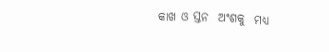କାଖ ଓ ସ୍ତନ  ଅଂଶକୁ  ମଧ୍ୟ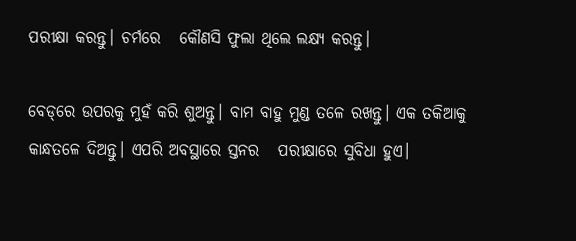ପରୀକ୍ଷା କରନ୍ତୁ। ଚର୍ମରେ   କୌଣସି ଫୁଲା ଥିଲେ ଲକ୍ଷ୍ୟ କରନ୍ତୁ।

ବେଡ୍‌ରେ ଉପରକୁ ମୁହଁ କରି ଶୁଅନ୍ତୁ। ବାମ ବାହୁ ମୁଣ୍ଡ ତଳେ ରଖନ୍ତୁ। ଏକ ତକିଆକୁ କାନ୍ଧତଳେ ଦିଅନ୍ତୁ। ଏପରି ଅବସ୍ଥାରେ ସ୍ତନର   ପରୀକ୍ଷାରେ ସୁବିଧା ହୁଏ।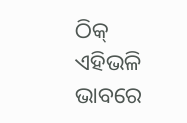ଠିକ୍ ଏହିଭଳି ଭାବରେ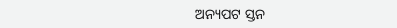ଅନ୍ୟପଟ ସ୍ତନ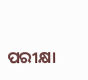ପରୀକ୍ଷା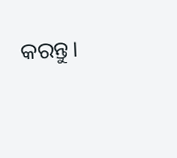କରନ୍ତୁ।